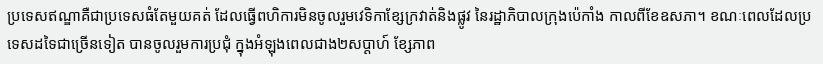ប្រទេសឥណ្ឌាគឺជាប្រទេសធំតែមួយគត់ ដែលធ្វើពហិការមិនចូលរួមវេទិកាខ្សែក្រវាត់និងផ្លូវ នៃរដ្ឋាភិបាលក្រុងប៉េកាំង កាលពីខែឧសភា។ ខណៈពេលដែលប្រទេសដទៃជាច្រើនទៀត បានចូលរួមការប្រជុំ ក្នុងអំឡុងពេលជាង២សប្ដាហ៍ ខ្សែភាព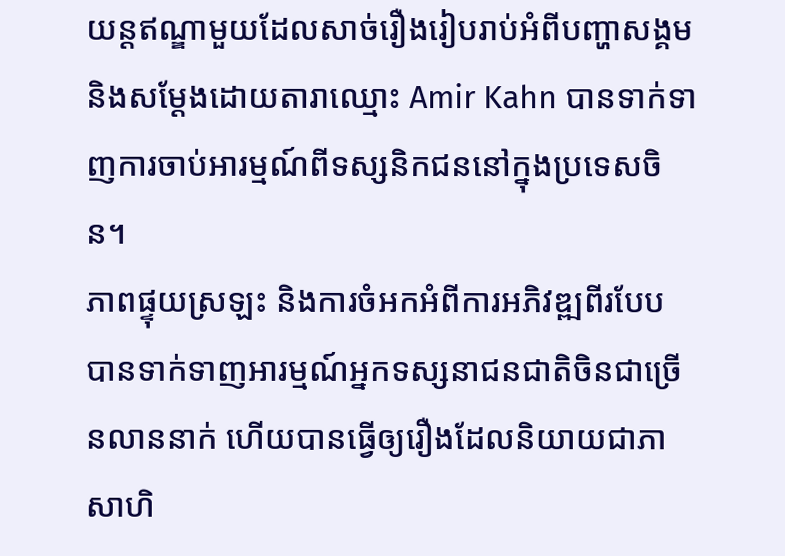យន្តឥណ្ឌាមួយដែលសាច់រឿងរៀបរាប់អំពីបញ្ហាសង្គម និងសម្ដែងដោយតារាឈ្មោះ Amir Kahn បានទាក់ទាញការចាប់អារម្មណ៍ពីទស្សនិកជននៅក្នុងប្រទេសចិន។
ភាពផ្ទុយស្រឡះ និងការចំអកអំពីការអភិវឌ្ឍពីរបែប បានទាក់ទាញអារម្មណ៍អ្នកទស្សនាជនជាតិចិនជាច្រើនលាននាក់ ហើយបានធ្វើឲ្យរឿងដែលនិយាយជាភាសាហិ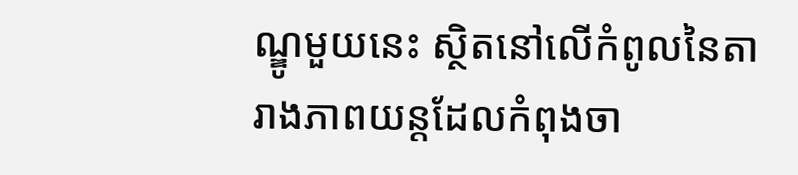ណ្ឌូមួយនេះ ស្ថិតនៅលើកំពូលនៃតារាងភាពយន្តដែលកំពុងចា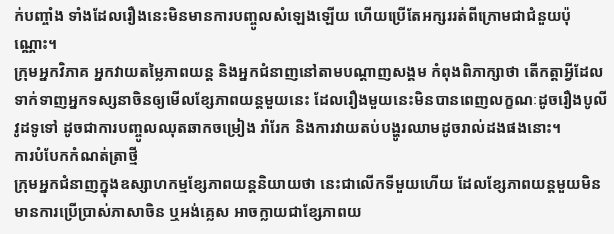ក់បញ្ចាំង ទាំងដែលរឿងនេះមិនមានការបញ្ចូលសំឡេងឡើយ ហើយប្រើតែអក្សររត់ពីក្រោមជាជំនួយប៉ុណ្ណោះ។
ក្រុមអ្នកវិភាគ អ្នកវាយតម្លៃភាពយន្ត និងអ្នកជំនាញនៅតាមបណ្ដាញសង្គម កំពុងពិភាក្សាថា តើកត្តាអ្វីដែលទាក់ទាញអ្នកទស្សនាចិនឲ្យមើលខ្សែភាពយន្តមួយនេះ ដែលរឿងមួយនេះមិនបានពេញលក្ខណៈដូចរឿងបូលីវូដទូទៅ ដូចជាការបញ្ចូលឈុតឆាកចម្រៀង រាំរែក និងការវាយតប់បង្ហូរឈាមដូចរាល់ដងផងនោះ។
ការបំបែកកំណត់ត្រាថ្មី
ក្រុមអ្នកជំនាញក្នុងឧស្សាហកម្មខ្សែភាពយន្តនិយាយថា នេះជាលើកទីមួយហើយ ដែលខ្សែភាពយន្តមួយមិនមានការប្រើប្រាស់ភាសាចិន ឬអង់គ្លេស អាចក្លាយជាខ្សែភាពយ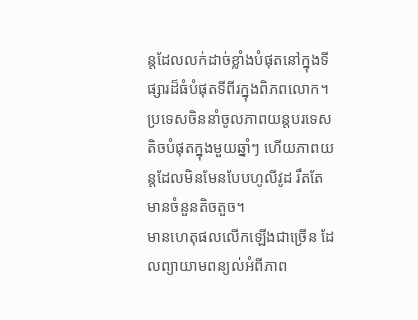ន្តដែលលក់ដាច់ខ្លាំងបំផុតនៅក្នុងទីផ្សារដ៏ធំបំផុតទីពីរក្នុងពិភពលោក។ ប្រទេសចិននាំចូលភាពយន្តបរទេសតិចបំផុតក្នុងមួយឆ្នាំៗ ហើយភាពយន្តដែលមិនមែនបែបហូលីវូដ រឹតតែមានចំនួនតិចតួច។
មានហេតុផលលើកឡើងជាច្រើន ដែលព្យាយាមពន្យល់អំពីភាព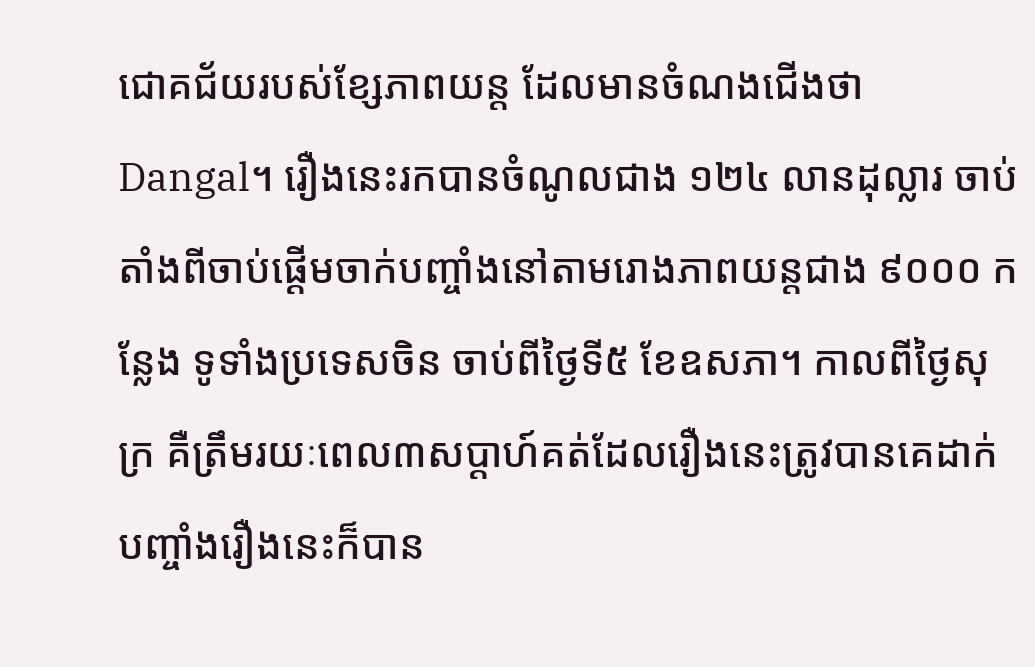ជោគជ័យរបស់ខ្សែភាពយន្ត ដែលមានចំណងជើងថា Dangal។ រឿងនេះរកបានចំណូលជាង ១២៤ លានដុល្លារ ចាប់តាំងពីចាប់ផ្ដើមចាក់បញ្ចាំងនៅតាមរោងភាពយន្តជាង ៩០០០ កន្លែង ទូទាំងប្រទេសចិន ចាប់ពីថ្ងៃទី៥ ខែឧសភា។ កាលពីថ្ងៃសុក្រ គឺត្រឹមរយៈពេល៣សប្ដាហ៍គត់ដែលរឿងនេះត្រូវបានគេដាក់បញ្ចាំងរឿងនេះក៏បាន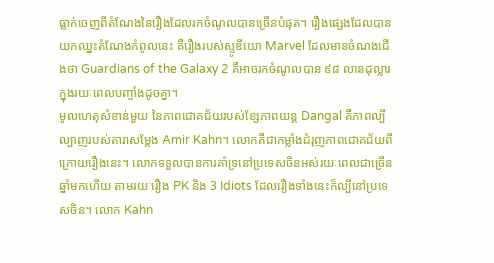ធ្លាក់ចេញពីតំណែងនៃរឿងដែលរកចំណូលបានច្រើនបំផុត។ រឿងផ្សេងដែលបានយកឈ្នះតំណែងកំពូលនេះ គឺរឿងរបស់ស្ទូឌីយោ Marvel ដែលមានចំណងជើងថា Guardians of the Galaxy 2 គឺអាចរកចំណូលបាន ៩៨ លានដុល្លារ ក្នុងរយៈពេលបញ្ចាំងដូចគ្នា។
មូលហេតុសំខាន់មួយ នៃភាពជោគជ័យរបស់ខ្សែភាពយន្ត Dangal គឺភាពល្បីល្បាញរបស់តារាសម្ដែង Amir Kahn។ លោកគឺជាកម្លាំងជំរុញភាពជោគជ័យពីក្រោយរឿងនេះ។ លោកទទួលបានការគាំទ្រនៅប្រទេសចិនអស់រយៈពេលជាច្រើនឆ្នាំមកហើយ តាមរយៈរឿង PK និង 3 Idiots ដែលរឿងទាំងនេះក៏ល្បីនៅប្រទេសចិន។ លោក Kahn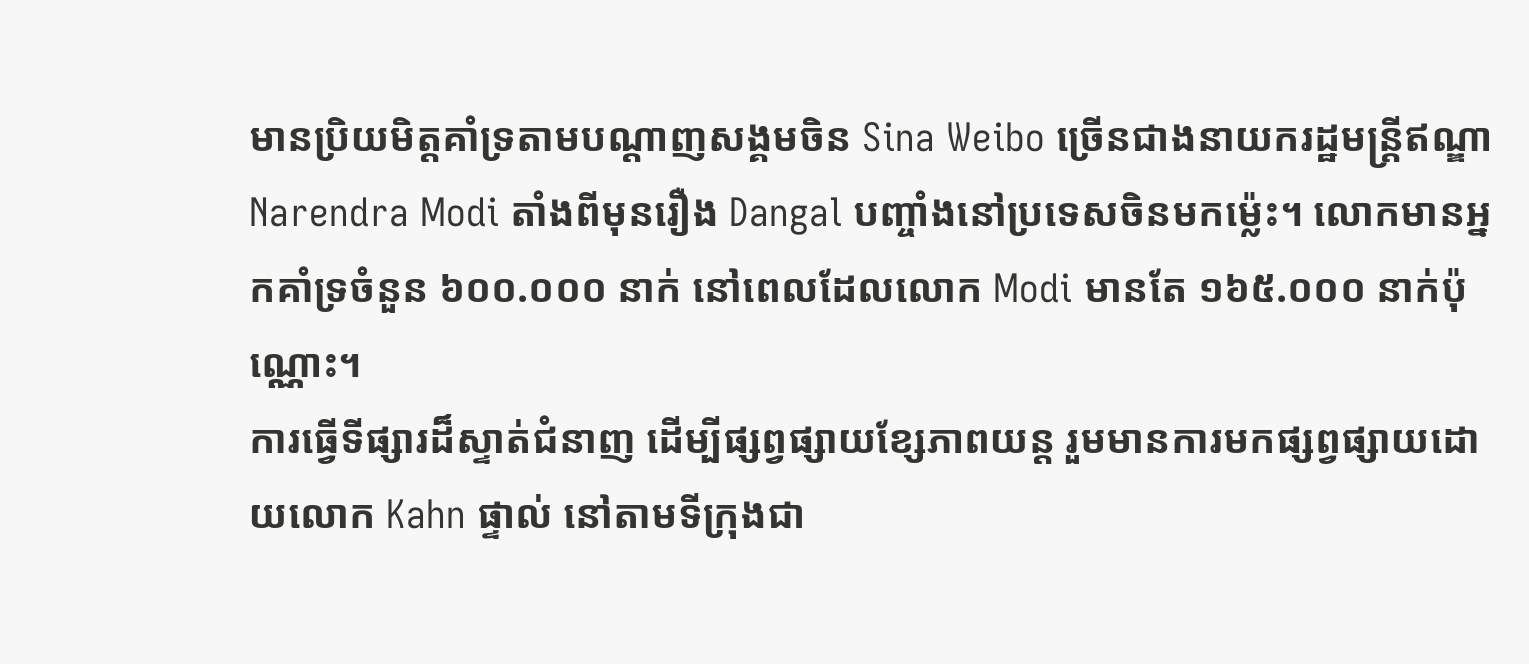មានប្រិយមិត្តគាំទ្រតាមបណ្ដាញសង្គមចិន Sina Weibo ច្រើនជាងនាយករដ្ឋមន្ត្រីឥណ្ឌា Narendra Modi តាំងពីមុនរឿង Dangal បញ្ចាំងនៅប្រទេសចិនមកម្ល៉េះ។ លោកមានអ្នកគាំទ្រចំនួន ៦០០.០០០ នាក់ នៅពេលដែលលោក Modi មានតែ ១៦៥.០០០ នាក់ប៉ុណ្ណោះ។
ការធ្វើទីផ្សារដ៏ស្ទាត់ជំនាញ ដើម្បីផ្សព្វផ្សាយខ្សែភាពយន្ត រួមមានការមកផ្សព្វផ្សាយដោយលោក Kahn ផ្ទាល់ នៅតាមទីក្រុងជា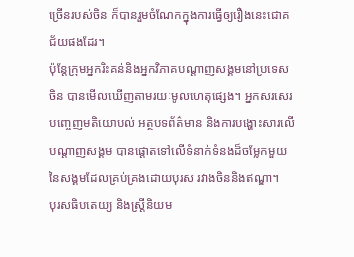ច្រើនរបស់ចិន ក៏បានរួមចំណែកក្នុងការធ្វើឲ្យរឿងនេះជោគជ័យផងដែរ។
ប៉ុន្តែក្រុមអ្នករិះគន់និងអ្នកវិភាគបណ្ដាញសង្គមនៅប្រទេសចិន បានមើលឃើញតាមរយៈមូលហេតុផ្សេង។ អ្នកសរសេរបញ្ចេញមតិយោបល់ អត្ថបទព័ត៌មាន និងការបង្ហោះសារលើបណ្ដាញសង្គម បានផ្ដោតទៅលើទំនាក់ទំនងដ៏ចម្លែកមួយ នៃសង្គមដែលគ្រប់គ្រងដោយបុរស រវាងចិននិងឥណ្ឌា។
បុរសធិបតេយ្យ និងស្រ្តីនិយម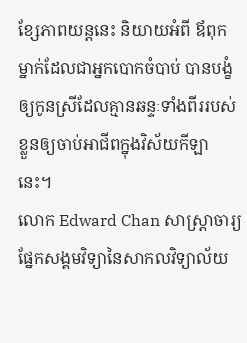ខ្សែភាពយន្តនេះ និយាយអំពី ឪពុកម្នាក់ដែលជាអ្នកបោកចំបាប់ បានបង្ខំឲ្យកូនស្រីដែលគ្មានឆន្ទៈទាំងពីររបស់ខ្លួនឲ្យចាប់អាជីពក្នុងវិស័យកីឡានេះ។
លោក Edward Chan សាស្ត្រាចារ្យផ្នែកសង្គមវិទ្យានៃសាកលវិទ្យាល័យ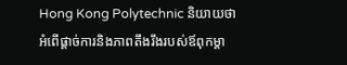Hong Kong Polytechnic និយាយថា អំពើផ្ដាច់ការនិងភាពតឹងរឹងរបស់ឪពុកម្ដា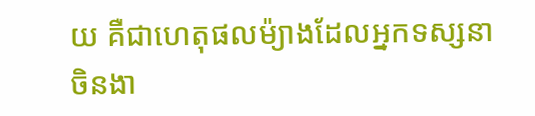យ គឺជាហេតុផលម៉្យាងដែលអ្នកទស្សនាចិនងា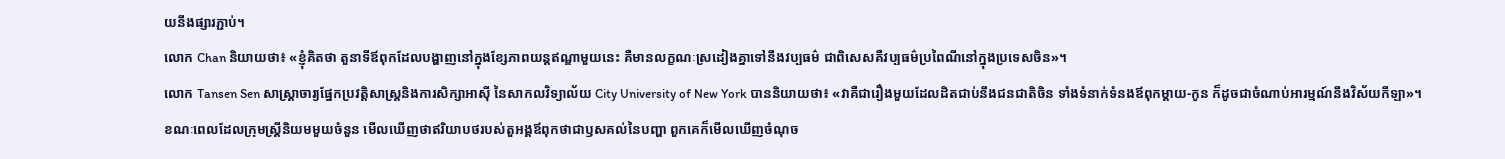យនឹងផ្សារភ្ជាប់។
លោក Chan និយាយថា៖ «ខ្ញុំគិតថា តួនាទីឪពុកដែលបង្ហាញនៅក្នុងខ្សែភាពយន្តឥណ្ឌាមួយនេះ គឺមានលក្ខណៈស្រដៀងគ្នាទៅនឹងវប្បធម៌ ជាពិសេសគឺវប្បធម៌ប្រពៃណីនៅក្នុងប្រទេសចិន»។
លោក Tansen Sen សាស្ត្រាចារ្យផ្នែកប្រវត្តិសាស្ត្រនិងការសិក្សាអាស៊ី នៃសាកលវិទ្យាល័យ City University of New York បាននិយាយថា៖ «វាគឺជារឿងមួយដែលដិតជាប់នឹងជនជាតិចិន ទាំងទំនាក់ទំនងឪពុកម្ដាយ-កូន ក៏ដូចជាចំណាប់អារម្មណ៍នឹងវិស័យកីឡា»។
ខណៈពេលដែលក្រុមស្ត្រីនិយមមួយចំនួន មើលឃើញថាឥរិយាបថរបស់តួអង្គឪពុកថាជាឫសគល់នៃបញ្ហា ពួកគេក៏មើលឃើញចំណុច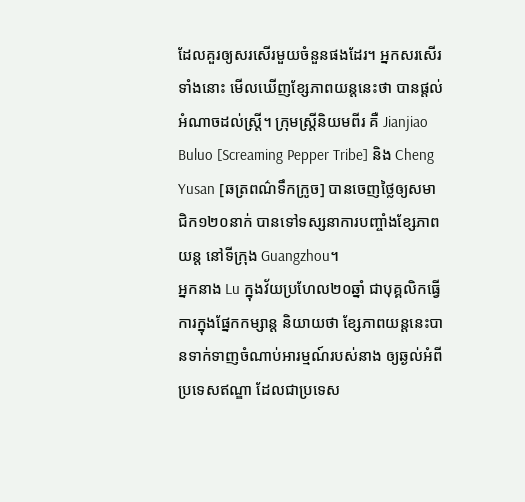ដែលគួរឲ្យសរសើរមួយចំនួនផងដែរ។ អ្នកសរសើរទាំងនោះ មើលឃើញខ្សែភាពយន្តនេះថា បានផ្ដល់អំណាចដល់ស្ត្រី។ ក្រុមស្ត្រីនិយមពីរ គឺ Jianjiao Buluo [Screaming Pepper Tribe] និង Cheng Yusan [ឆត្រពណ៌ទឹកក្រូច] បានចេញថ្លៃឲ្យសមាជិក១២០នាក់ បានទៅទស្សនាការបញ្ចាំងខ្សែភាពយន្ត នៅទីក្រុង Guangzhou។
អ្នកនាង Lu ក្នុងវ័យប្រហែល២០ឆ្នាំ ជាបុគ្គលិកធ្វើការក្នុងផ្នែកកម្សាន្ត និយាយថា ខ្សែភាពយន្តនេះបានទាក់ទាញចំណាប់អារម្មណ៍របស់នាង ឲ្យឆ្ងល់អំពីប្រទេសឥណ្ឌា ដែលជាប្រទេស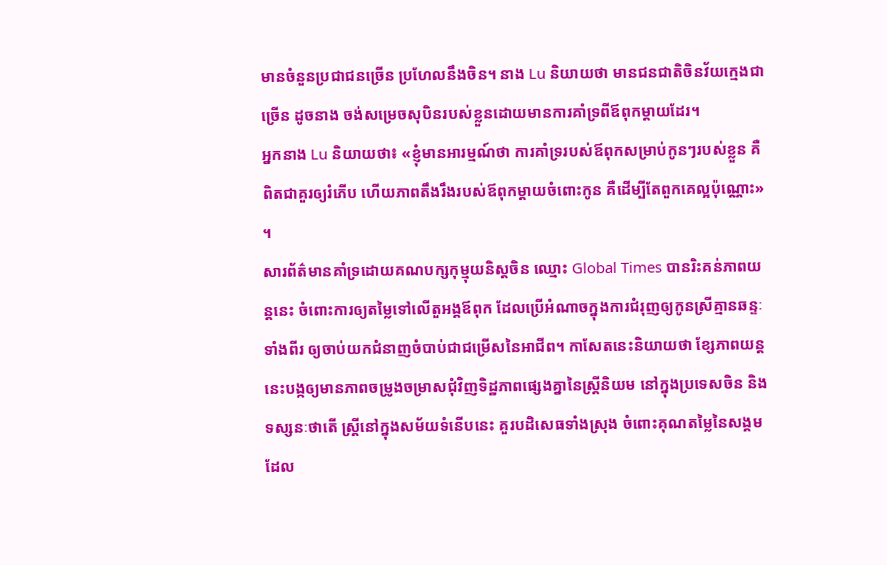មានចំនួនប្រជាជនច្រើន ប្រហែលនឹងចិន។ នាង Lu និយាយថា មានជនជាតិចិនវ័យក្មេងជាច្រើន ដូចនាង ចង់សម្រេចសុបិនរបស់ខ្លួនដោយមានការគាំទ្រពីឪពុកម្ដាយដែរ។
អ្នកនាង Lu និយាយថា៖ «ខ្ញុំមានអារម្មណ៍ថា ការគាំទ្ររបស់ឪពុកសម្រាប់កូនៗរបស់ខ្លួន គឺពិតជាគួរឲ្យរំភើប ហើយភាពតឹងរឹងរបស់ឪពុកម្ដាយចំពោះកូន គឺដើម្បីតែពួកគេល្អប៉ុណ្ណោះ» ។
សារព័ត៌មានគាំទ្រដោយគណបក្សកុម្មុយនិស្តចិន ឈ្មោះ Global Times បានរិះគន់ភាពយន្តនេះ ចំពោះការឲ្យតម្លៃទៅលើតួអង្គឪពុក ដែលប្រើអំណាចក្នុងការជំរុញឲ្យកូនស្រីគ្មានឆន្ទៈទាំងពីរ ឲ្យចាប់យកជំនាញចំបាប់ជាជម្រើសនៃអាជីព។ កាសែតនេះនិយាយថា ខ្សែភាពយន្តនេះបង្កឲ្យមានភាពចម្រូងចម្រាសជុំវិញទិដ្ឋភាពផ្សេងគ្នានៃស្ត្រីនិយម នៅក្នុងប្រទេសចិន និងទស្សនៈថាតើ ស្ត្រីនៅក្នុងសម័យទំនើបនេះ គួរបដិសេធទាំងស្រុង ចំពោះគុណតម្លៃនៃសង្គមដែល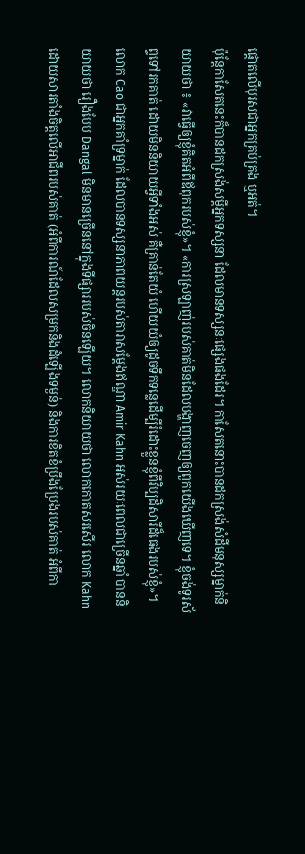ផ្ដោតលើបុរសជាអ្នកគ្រប់គ្រង ឬអត់។
ប៉ុន្តែកាសែតនេះក៏បានដកស្រង់សម្ដីអ្នកទស្សនា ដែលមានទស្សនៈផ្សេងផងដែរ។ កាសែតនោះបានដកស្រង់សំដីមនុស្សម្នាក់និយាយថា ៖ «វាធ្វើឲ្យខ្ញុំគិតអំពីឪពុករបស់ខ្ញុំ»។ «ការស្រឡាញ់របស់គាត់មិនដែលបង្ហាញចេញឲ្យពួកយើងឃើញទេ។ ខ្ញុំចង់ទូរស័ព្ទទៅរកគាត់ ដោយមិននិយាយអ្វីទាំងអស់ គឺគ្រាន់តែយំ ហើយយំឲ្យដូចទឹកទន្លេដើម្បីរំដោះខ្លួនខ្ញុំពីវិប្បដិសារីដ៏ធេងរបស់ខ្ញុំ»។
លោក Cao ជាអ្នកគាំទ្រម្នាក់ ដែលបានទស្សនាភាពយន្តរបស់តារាសម្ដែងឥណ្ឌា Amir Kahn អស់រយៈពេលជាច្រើនឆ្នាំ បាននិយាយថា រឿងបែប Dangal មិនមានច្រើននៅក្នុងទីផ្សាររបស់ចិនឡើយ។ លោកនិយាយថា លោកកោតសរសើរ លោក Kahn ដោយសារតាំងចិត្តលើអាជីពរបស់គាត់ (អំពីការណ៍ដែលសម្រកនិងដំឡើងទម្ងន់) និងការខិតខំប្រឹងប្រែងរបស់គាត់ អំពីកា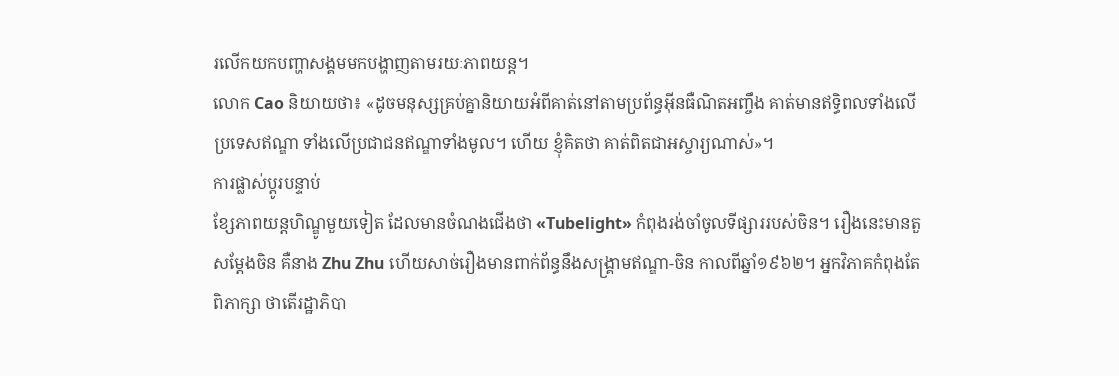រលើកយកបញ្ហាសង្គមមកបង្ហាញតាមរយៈភាពយន្ត។
លោក Cao និយាយថា៖ «ដូចមនុស្សគ្រប់គ្នានិយាយអំពីគាត់នៅតាមប្រព័ន្ធអ៊ីនធឺណិតអញ្ចឹង គាត់មានឥទ្ធិពលទាំងលើប្រទេសឥណ្ឌា ទាំងលើប្រជាជនឥណ្ឌាទាំងមូល។ ហើយ ខ្ញុំគិតថា គាត់ពិតជាអស្ចារ្យណាស់»។
ការផ្លាស់ប្ដូរបន្ទាប់
ខ្សែភាពយន្តហិណ្ឌូមួយទៀត ដែលមានចំណងជើងថា «Tubelight» កំពុងរង់ចាំចូលទីផ្សាររបស់ចិន។ រឿងនេះមានតួសម្ដែងចិន គឺនាង Zhu Zhu ហើយសាច់រឿងមានពាក់ព័ន្ធនឹងសង្គ្រាមឥណ្ឌា-ចិន កាលពីឆ្នាំ១៩៦២។ អ្នកវិភាគកំពុងតែពិភាក្សា ថាតើរដ្ឋាភិបា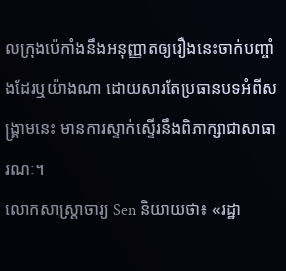លក្រុងប៉េកាំងនឹងអនុញ្ញាតឲ្យរឿងនេះចាក់បញ្ចាំងដែរឬយ៉ាងណា ដោយសារតែប្រធានបទអំពីសង្គ្រាមនេះ មានការស្ទាក់ស្ទើរនឹងពិភាក្សាជាសាធារណៈ។
លោកសាស្ត្រាចារ្យ Sen និយាយថា៖ «រដ្ឋា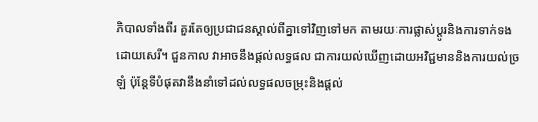ភិបាលទាំងពីរ គួរតែឲ្យប្រជាជនស្គាល់ពីគ្នាទៅវិញទៅមក តាមរយៈការផ្លាស់ប្ដូរនិងការទាក់ទងដោយសេរី។ ជួនកាល វាអាចនឹងផ្តល់លទ្ធផល ជាការយល់ឃើញដោយអវិជ្ជមាននិងការយល់ច្រឡំ ប៉ុន្តែទីបំផុតវានឹងនាំទៅដល់លទ្ធផលចម្រុះនិងផ្ដល់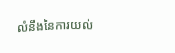លំនឹងនៃការយល់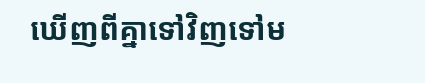ឃើញពីគ្នាទៅវិញទៅម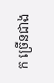ក ច្រើនជាង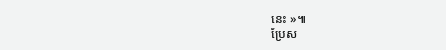នេះ »៕
ប្រែស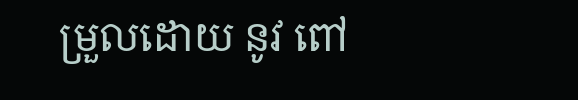ម្រួលដោយ នូវ ពៅ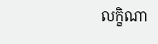លក្ខិណា